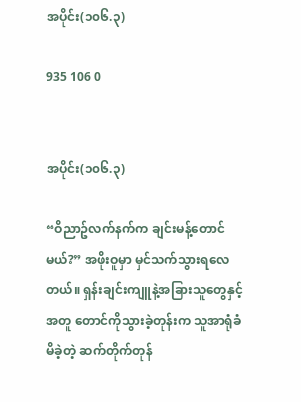အပိုင်း(၁၀၆.၃)

935 106 0


အပိုင်း(၁၀၆.၃)

“ဝိညာဥ်လက်နက်က ချင်းမန့်တောင်မယ်?” အဖိုးဝူမှာ မှင်သက်သွားရလေတယ်။ ရှန်းချင်းကျူနဲ့အခြားသူတွေနှင့်အတူ တောင်ကိုသွားခဲ့တုန်းက သူအာရုံခံမိခဲ့တဲ့ ဆက်တိုက်တုန်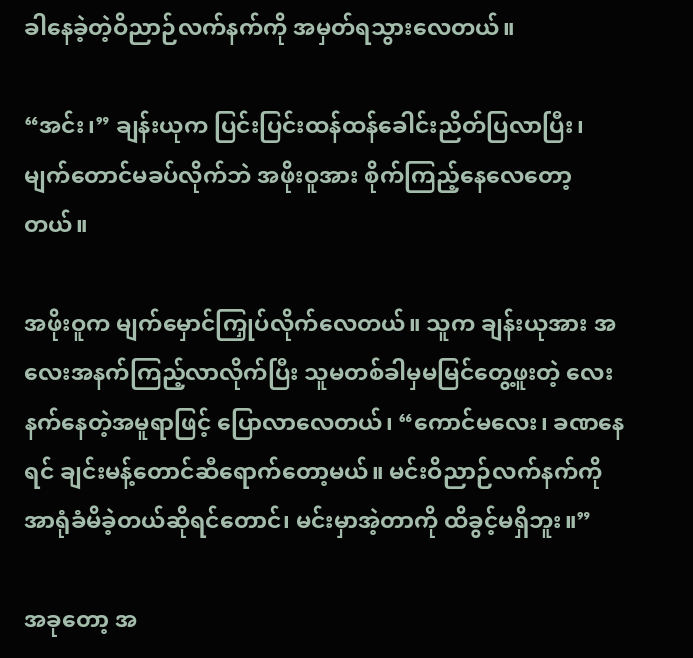ခါနေခဲ့တဲ့ဝိညာဉ်လက်နက်ကို အမှတ်ရသွားလေတယ်။

“အင်း၊” ချန်းယုက ပြင်းပြင်းထန်ထန်ခေါင်းညိတ်ပြလာပြီး၊ မျက်တောင်မခပ်လိုက်ဘဲ အဖိုးဝူအား စိုက်ကြည့်နေလေတော့တယ်။

အဖိုးဝူက မျက်မှောင်ကြှုပ်လိုက်လေတယ်။ သူက ချန်းယုအား အလေးအနက်ကြည့်လာလိုက်ပြီး သူမတစ်ခါမှမမြင်တွေ့ဖူးတဲ့ လေးနက်နေတဲ့အမူရာဖြင့် ပြောလာလေတယ်၊ “ကောင်မလေး၊ ခဏနေရင် ချင်းမန့်တောင်ဆီရောက်တော့မယ်။ မင်းဝိညာဉ်လက်နက်ကို အာရုံခံမိခဲ့တယ်ဆိုရင်တောင်၊ မင်းမှာအဲ့တာကို ထိခွင့်မရှိဘူး။”

အခုတော့ အ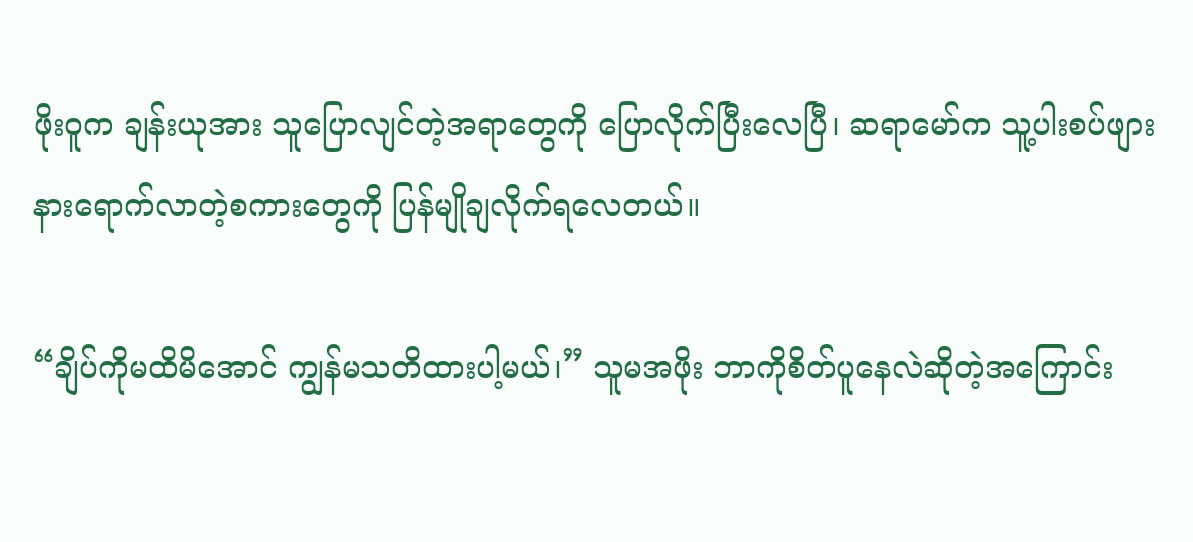ဖိုးဝူက ချန်းယုအား သူပြောလျင်တဲ့အရာတွေကို ပြောလိုက်ပြီးလေပြီ၊ ဆရာမော်က သူ့ပါးစပ်ဖျားနားရောက်လာတဲ့စကားတွေကို ပြန်မျိုချလိုက်ရလေတယ်။

“ချိပ်ကိုမထိမိအောင် ကျွန်မသတိထားပါ့မယ်၊” သူမအဖိုး ဘာကိုစိတ်ပူနေလဲဆိုတဲ့အကြောင်း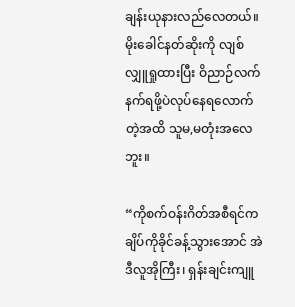ချန်းယုနားလည်လေတယ်။ မိုးခေါင်နတ်ဆိုးကို လျစ်လျှူရှုထားပြီး ဝိညာဉ်လက်နက်ရဖို့ပဲလုပ်နေရလောက်တဲ့အထိ သူမ,မတုံးအလေဘူး။

“ကိုစက်ဝန်းဂိတ်အစီရင်က ချိပ်ကိုခိုင်ခန့်သွားအောင် အဲဒီလူအိုကြီး၊ ရှန်းချင်းကျူ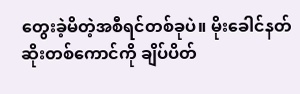တွေးခဲ့မိတဲ့အစီရင်တစ်ခုပဲ။ မိုးခေါင်နတ်ဆိုးတစ်ကောင်ကို ချိပ်ပိတ်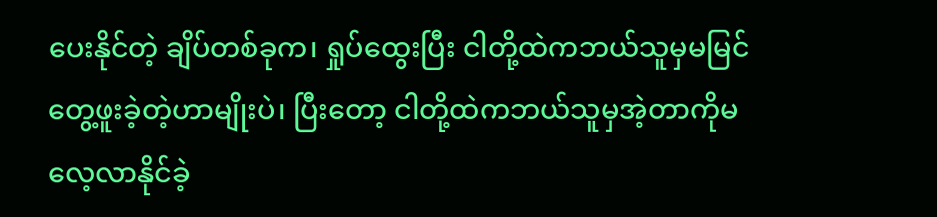ပေးနိုင်တဲ့ ချိပ်တစ်ခုက၊ ရှုပ်ထွေးပြီး ငါတို့ထဲကဘယ်သူမှမမြင်တွေ့ဖူးခဲ့တဲ့ဟာမျိုးပဲ၊ ပြီးတော့ ငါတို့ထဲကဘယ်သူမှအဲ့တာကိုမလေ့လာနိုင်ခဲ့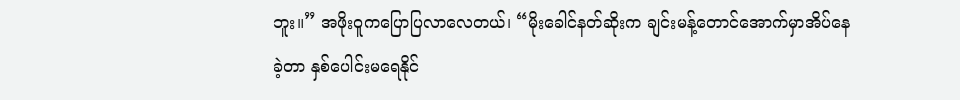ဘူး။” အဖိုးဝူကပြောပြလာလေတယ်၊ “မိုးခေါင်နတ်ဆိုးက ချင်းမန့်တောင်အောက်မှာအိပ်နေခဲ့တာ နှစ်ပေါင်းမရေနိုင်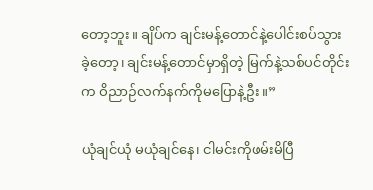တော့ဘူး။ ချိပ်က ချင်းမန့်တောင်နဲ့ပေါင်းစပ်သွားခဲ့တော့၊ ချင်းမန့်တောင်မှာရှိတဲ့ မြက်နဲ့သစ်ပင်တိုင်းက ဝိညာဉ်လက်နက်ကိုမပြောနဲ့ဦး။”

ယုံချင်ယုံ မယုံချင်နေ၊ ငါမင်းကိုဖမ်းမိပြီ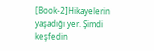[Book-2]Hikayelerin yaşadığı yer. Şimdi keşfedin